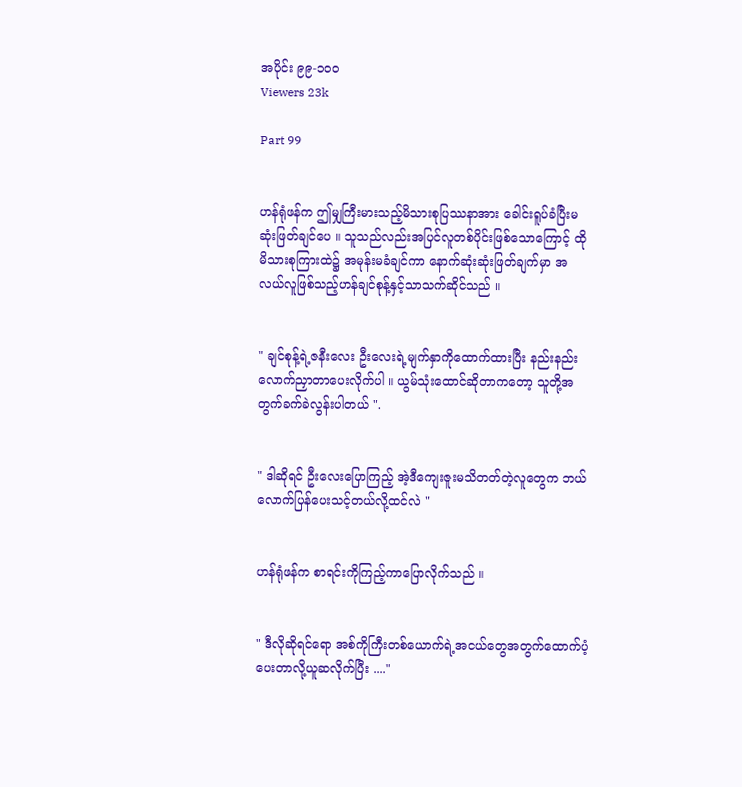အပိုင်း ၉၉-၁၀၀
Viewers 23k

Part 99


ဟန်ရုံဖန်က ဤမျှကြီးမားသည့်မိသားစုပြဿနာအား ခေါင်းရူပ်ခံပြီးမဆုံးဖြတ်ချင်ပေ ။ သူသည်လည်းအပြင်လူတစ်ပိုင်းဖြစ်သောကြောင့် ထိုမိသားစုကြားထဲ၌ အမုန်းမခံချင်ကာ နောက်ဆုံးဆုံးဖြတ်ချက်မှာ အလယ်လူဖြစ်သည့်ဟန်ချင်စုန့်နှင့်သာသက်ဆိုင်သည် ။


" ချင်စုန့်ရဲ့ဇနီးလေး ဦးလေးရဲ့မျက်နှာကိုထောက်ထားပြီး နည်းနည်းလောက်ညှာတာပေးလိုက်ပါ ။ ယွမ်သုံးထောင်ဆိုတာကတော့ သူတို့အတွက်ခက်ခဲလွန်းပါတယ် ".


" ဒါဆိုရင် ဦးလေးပြောကြည့် အဲ့ဒီကျေးဇူးမသိတတ်တဲ့လူတွေက ဘယ်လောက်ပြန်ပေးသင့်တယ်လို့ထင်လဲ "


ဟန်ရုံဖန်က စာရင်းကိုကြည့်ကာပြောလိုက်သည် ။


" ဒီလိုဆိုရင်ရော အစ်ကိုကြီးတစ်ယောက်ရဲ့အငယ်တွေအတွက်ထောက်ပံ့ပေးတာလို့ယူဆလိုက်ပြီး ...."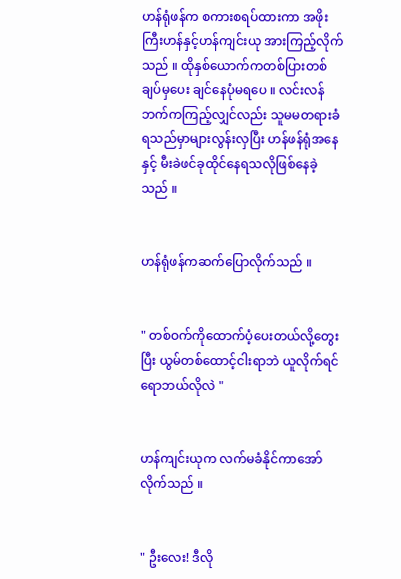ဟန်ရုံဖန်က စကားစရပ်ထားကာ အဖိုးကြီးဟန်နှင့်ဟန်ကျင်းယု အားကြည့်လိုက်သည် ။ ထိုနှစ်ယောက်ကတစ်ပြားတစ်ချပ်မှပေး ချင်နေပုံမရပေ ။ လင်းလန်ဘက်ကကြည့်လျှင်လည်း သူမမတရားခံရသည်မှာများလွန်းလှပြီး ဟန်ဖန်ရုံအနေနှင့် မီးခဲဖင်ခုထိုင်နေရသလိုဖြစ်နေခဲ့သည် ။


ဟန်ရုံဖန်ကဆက်ပြောလိုက်သည် ။


" တစ်ဝက်ကိုထောက်ပံ့ပေးတယ်လို့တွေးပြီး ယွမ်တစ်ထောင့်ငါးရာဘဲ ယူလိုက်ရင်ရောဘယ်လိုလဲ "


ဟန်ကျင်းယုက လက်မခံနိုင်ကာအော်လိုက်သည် ။


" ဦးလေး! ဒီလို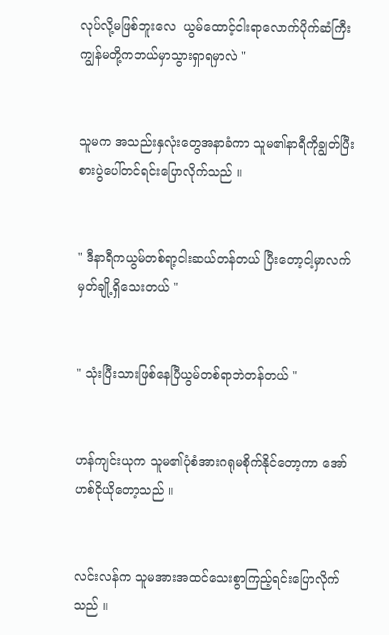လုပ်လို့မဖြစ်ဘူးလေ  ယွမ်ထောင့်ငါးရာလောက်ပိုက်ဆံကြီး ကျွန်မတို့ကဘယ်မှာသွားရှာရမှာလဲ "


သူမက အသည်းနှလုံးတွေအနာခံကာ သူမ၏နာရီကိုချွတ်ပြီးစားပွဲပေါ်တင်ရင်းပြောလိုက်သည် ။


" ဒီနာရီကယွမ်တစ်ရာ့ငါးဆယ်တန်တယ် ပြီးတော့ငါ့မှာလက်မှတ်ချို့ရှိသေးတယ် "


" သုံးပြီးသားဖြစ်နေပြီယွမ်တစ်ရာဘဲတန်တယ် "


ဟန်ကျင်းယုက သူမ၏ပုံစံအားဂရုမစိုက်နိုင်တော့ကာ အော်ဟစ်ငိုယိုတော့သည် ။


လင်းလန်က သူမအားအထင်သေးစွာကြည့်ရင်းပြောလိုက်သည် ။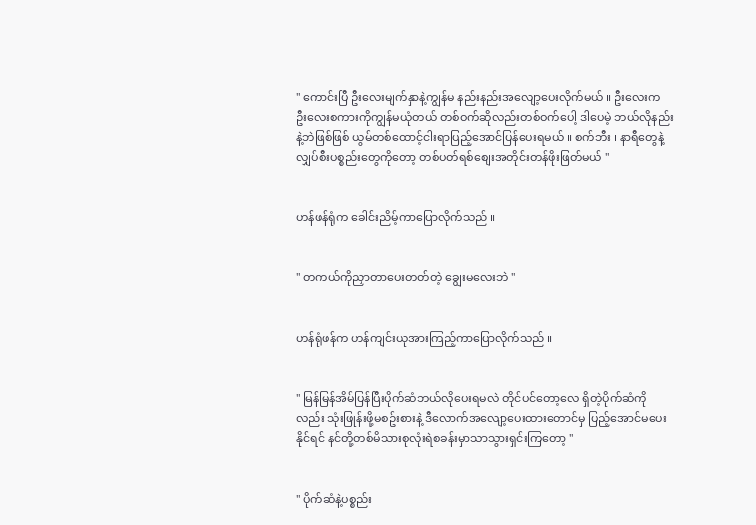" ကောင်းပြီ ဦးလေးမျက်နှာနဲ့ကျွန်မ နည်းနည်းအလျော့ပေးလိုက်မယ် ။ ဦးလေးက ဦးလေးစကားကိုကျွန်မယုံတယ် တစ်ဝက်ဆိုလည်းတစ်ဝက်ပေါ့ ဒါပေမဲ့ ဘယ်လိုနည်းနဲ့ဘဲဖြစ်ဖြစ် ယွမ်တစ်ထောင့်ငါးရာပြည့်အောင်ပြန်ပေးရမယ် ။ စက်ဘီး ၊ နာရီတွေနဲ့လျှပ်စီးပစ္စည်းတွေကိုတော့ တစ်ပတ်ရစ်စျေးအတိုင်းတန်ဖိုးဖြတ်မယ် "


ဟန်ဖန်ရုံက ခေါင်းညိမ့်ကာပြောလိုက်သည် ။


" တကယ်ကိုညှာတာပေးတတ်တဲ့ ချွေးမလေးဘဲ "


ဟန်ရုံဖန်က ဟန်ကျင်းယုအားကြည့်ကာပြောလိုက်သည် ။


" မြန်မြန်အိမ်ပြန်ပြီးပိုက်ဆံဘယ်လိုပေးရမလဲ တိုင်ပင်တော့လေ ရှိတဲ့ပိုက်ဆံကိုလည်း သုံးဖြုန်းဖို့မစဥ်းစားနဲ့ ဒီလောက်အလျော့ပေးထားတောင်မှ ပြည့်အောင်မပေးနိုင်ရင် နင်တို့တစ်မိသားစုလုံးရဲစခန်းမှာသာသွားရှင်းကြတော့ "


" ပိုက်ဆံနဲ့ပစ္စည်း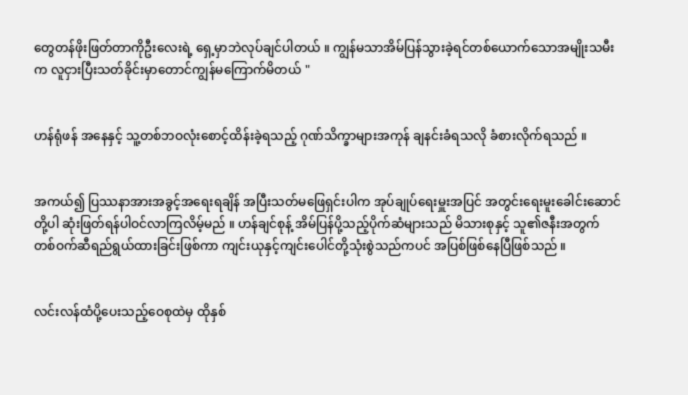တွေတန်ဖိုးဖြတ်တာကိုဦးလေးရဲ့ ရှေ့မှာဘဲလုပ်ချင်ပါတယ် ။ ကျွန်မသာအိမ်ပြန်သွားခဲ့ရင်တစ်ယောက်သောအမျိုးသမီးက လူငှားပြီးသတ်ခိုင်းမှာတောင်ကျွန်မကြောက်မိတယ် "


ဟန်ရုံဖန် အနေနှင့် သူ့တစ်ဘဝလုံးစောင့်ထိန်းခဲ့ရသည့် ဂုဏ်သိက္ခာများအကုန် ချနင်းခံရသလို ခံစားလိုက်ရသည် ။


အကယ်၍ ပြဿနာအားအခွင့်အရေးရချိန် အပြီးသတ်မဖြေရှင်းပါက အုပ်ချုပ်ရေးမှူးအပြင် အတွင်းရေးမူးခေါင်းဆောင်တို့ပါ ဆုံးဖြတ်ရန်ပါဝင်လာကြလိမ့်မည် ။ ဟန်ချင်စုန့် အိမ်ပြန်ပို့သည့်ပိုက်ဆံများသည် မိသားစုနှင့် သူ၏ဇနီးအတွက် တစ်ဝက်ဆီရည်ရွယ်ထားခြင်းဖြစ်ကာ ကျင်းယုနှင့်ကျင်းပေါင်တို့သုံးစွဲသည်ကပင် အပြစ်ဖြစ်နေပြီဖြစ်သည် ။


လင်းလန်ထံပို့ပေးသည့်ဝေစုထဲမှ ထိုနှစ်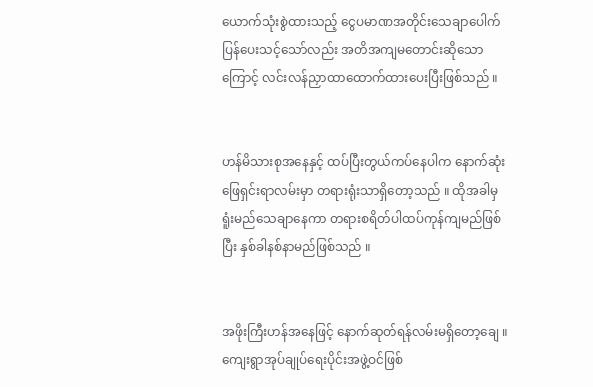ယောက်သုံးစွဲထားသည့် ငွေပမာဏအတိုင်းသေချာပေါက်ပြန်ပေးသင့်သော်လည်း အတိအကျမတောင်းဆိုသောကြောင့် လင်းလန်ညှာထာထောက်ထားပေးပြီးဖြစ်သည် ။


ဟန်မိသားစုအနေနှင့် ထပ်ပြီးတွယ်ကပ်နေပါက နောက်ဆုံးဖြေရှင်းရာလမ်းမှာ တရားရုံးသာရှိတော့သည် ။ ထိုအခါမှ ရူံးမည်သေချာနေကာ တရားစရိတ်ပါထပ်ကုန်ကျမည်ဖြစ်ပြီး နှစ်ခါနစ်နာမည်ဖြစ်သည် ။


အဖိုးကြီးဟန်အနေဖြင့် နောက်ဆုတ်ရန်လမ်းမရှိတော့ချေ ။ ကျေးရွာအုပ်ချုပ်ရေးပိုင်းအဖွဲ့ဝင်ဖြစ်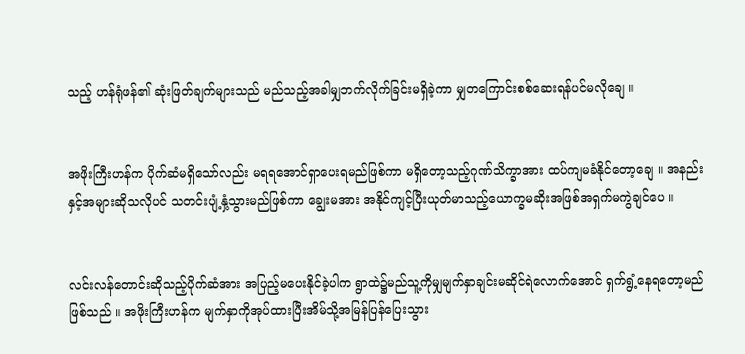သည့် ဟန်ရုံဖန်၏ ဆုံးဖြတ်ချက်များသည် မည်သည့်အခါမျှဘက်လိုက်ခြင်းမရှိခဲ့ကာ မျှတကြောင်းစစ်ဆေးရန်ပင်မလိုချေ ။


အဖိုးကြီးဟန်က ပိုက်ဆံမရှိသော်လည်း မရရအောင်ရှာပေးရမည်ဖြစ်ကာ မရှိတော့သည့်ဂုဏ်သိက္ခာအား ထပ်ကျမခံနိုင်တော့ချေ ။ အနည်းနှင့်အများဆိုသလိုပင် သတင်းပျံ့နှံ့သွားမည်ဖြစ်ကာ ချွေးမအား အနိုင်ကျင့်ပြီးယုတ်မာသည့်ယောက္ခမဆိုးအဖြစ်အရှက်မကွဲချင်ပေ ။


လင်းလန်တောင်းဆိုသည့်ပိုက်ဆံအား အပြည့်မပေးနိုင်ခဲ့ပါက ရွာထဲ၌မည်သူ့ကိုမျှမျက်နှာချင်းမဆိုင်ရဲလောက်အောင် ရှက်ရွံ့နေရတော့မည်ဖြစ်သည် ။ အဖိုးကြီးဟန်က မျက်နှာကိုအုပ်ထားပြီးအိမ်သို့အမြန်ပြန်ပြေးသွား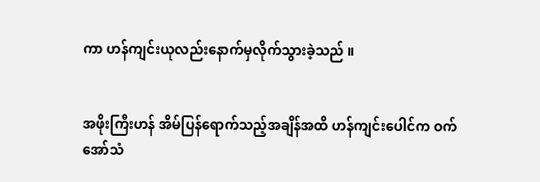ကာ ဟန်ကျင်းယုလည်းနောက်မှလိုက်သွားခဲ့သည် ။


အဖိုးကြီးဟန် အိမ်ပြန်ရောက်သည့်အချိန်အထိ ဟန်ကျင်းပေါင်က ဝက်အော်သံ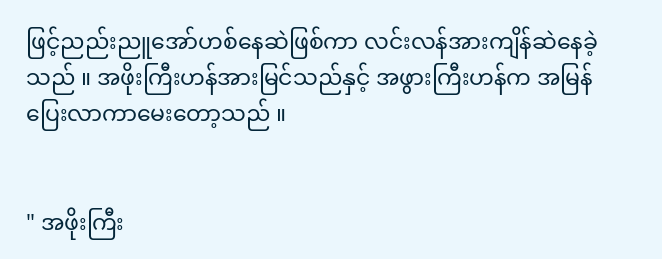ဖြင့်ညည်းညူအော်ဟစ်နေဆဲဖြစ်ကာ လင်းလန်အားကျိန်ဆဲနေခဲ့သည် ။ အဖိုးကြီးဟန်အားမြင်သည်နှင့် အဖွားကြီးဟန်က အမြန်ပြေးလာကာမေးတော့သည် ။


" အဖိုးကြီး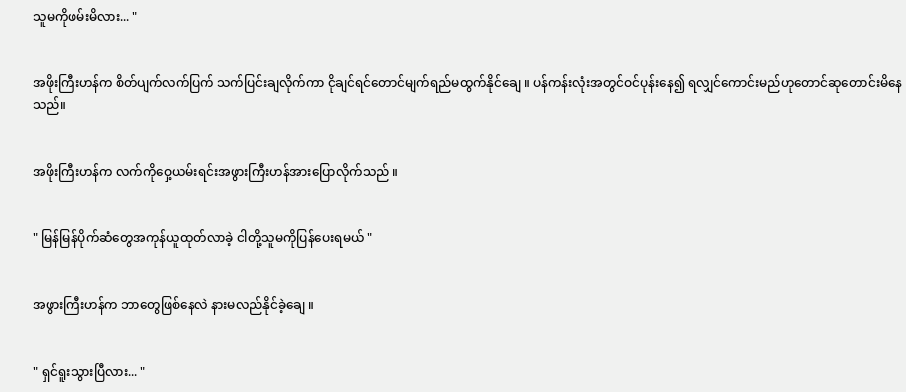သူမကိုဖမ်းမိလား... "


အဖိုးကြီးဟန်က စိတ်ပျက်လက်ပြက် သက်ပြင်းချလိုက်ကာ ငိုချင်ရင်တောင်မျက်ရည်မထွက်နိုင်ချေ ။ ပန်ကန်းလုံးအတွင်ဝင်ပုန်းနေ၍ ရလျှင်ကောင်းမည်ဟုတောင်ဆုတောင်းမိနေသည်။


အဖိုးကြီးဟန်က လက်ကိုဝှေ့ယမ်းရင်းအဖွားကြီးဟန်အားပြောလိုက်သည် ။


" မြန်မြန်ပိုက်ဆံတွေအကုန်ယူထုတ်လာခဲ့ ငါတို့သူမကိုပြန်ပေးရမယ် "


အဖွားကြီးဟန်က ဘာတွေဖြစ်နေလဲ နားမလည်နိုင်ခဲ့ချေ ။


" ရှင်ရူးသွားပြီလား... "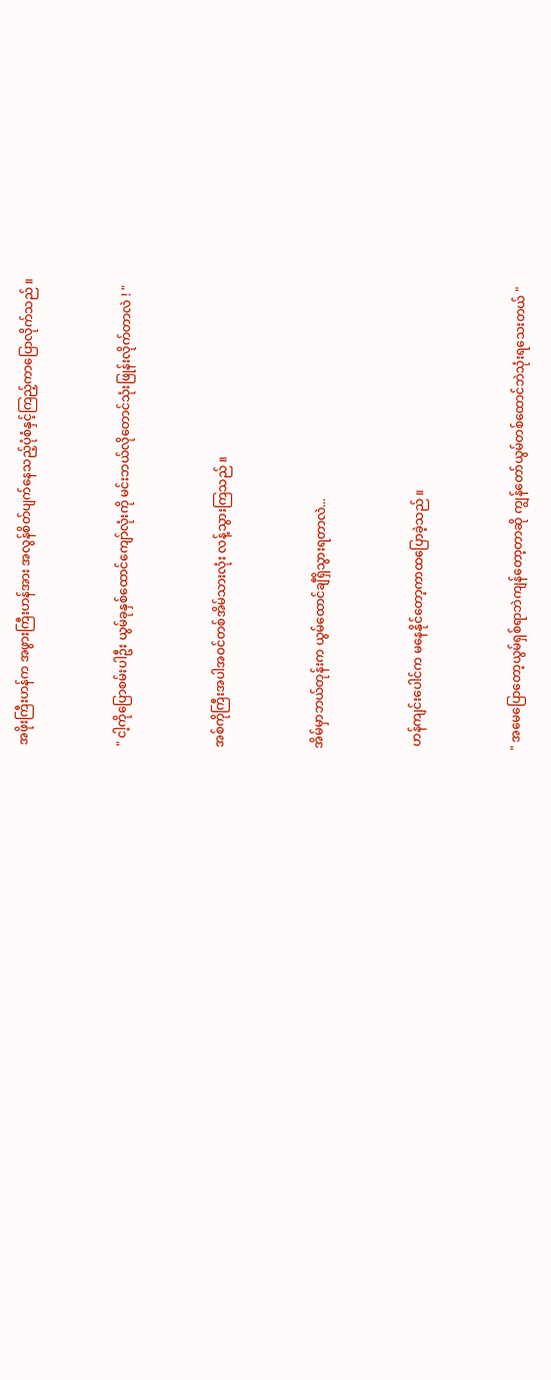အဖိုးကြီးဟန်က အဖွားကြီးဟန်အား အလွန်စိတ်ပျက်နေသည့်ပုံစံနှင့်ကြည့်ကာပြောလိုက်သည် ။


" ငါ့ကိုပြောစမ်းပါဦး ယွမ်ခုနှစ်ထောင်ကျော်လုံးကို မင်းဘယ်လိုတောင်သုံးဖြုန်းလိုက်တာလဲ ! "


အစ်ကိုကြီးအပါအဝင်တစ်အိမ်သားလုံး လန့်သွားကြသည် ။


အိမ်မှာဘယ်တုန်းက ယွမ်ထောင်ချီရှိသွားရတာလဲ...


 ဟန်ကျင်းပေါင်က မနေနိုင်တော့ကာထပြောခဲ့သည် ။


" အမေပြောတော့ယွမ်ရှစ်ရာဘဲကျန်တော့တာဆို ကျွန်တော်ယွမ်တစ်ထောင်ဘဲသုံးရသေးတယ် "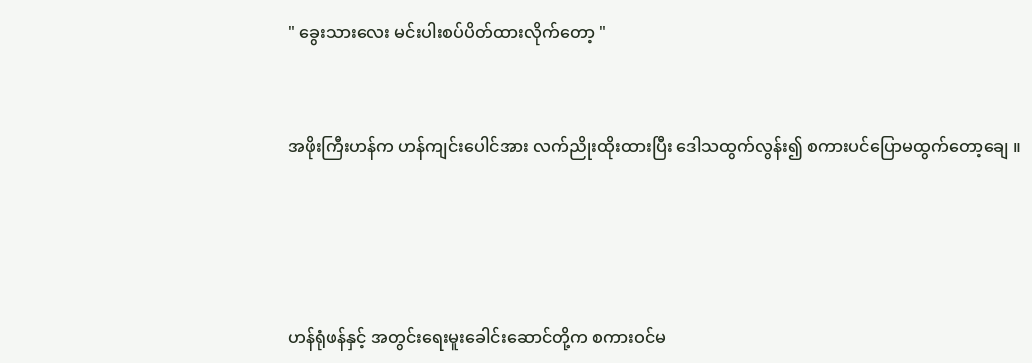" ခွေးသားလေး မင်းပါးစပ်ပိတ်ထားလိုက်တော့ "


အဖိုးကြီးဟန်က ဟန်ကျင်းပေါင်အား လက်ညိုးထိုးထားပြီး ဒေါသထွက်လွန်း၍ စကားပင်ပြောမထွက်တော့ချေ ။




ဟန်ရုံဖန်နှင့် အတွင်းရေးမူးခေါင်းဆောင်တို့က စကားဝင်မ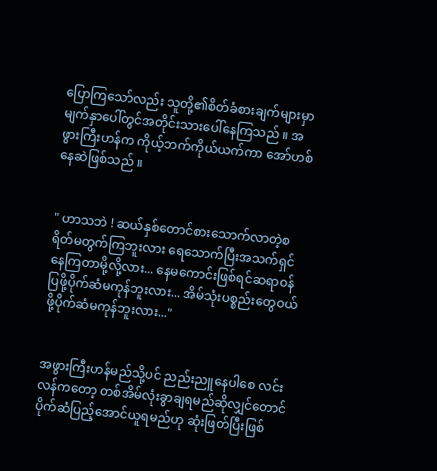ပြောကြသော်လည်း သူတို့၏စိတ်ခံစားချက်များမှာ မျက်နှာပေါ်တွင်အတိုင်းသားပေါ်နေကြသည် ။ အဖွားကြီးဟန်က ကိုယ့်ဘက်ကိုယ်ယက်ကာ အော်ဟစ်နေဆဲဖြစ်သည် ။


" ဟာသဘဲ ! ဆယ်နှစ်တောင်စားသောက်လာတဲ့စရိတ်မတွက်ကြဘူးလား ရေသောက်ပြီးအသက်ရှင်နေကြတာမို့လို့လား... နေမကောင်းဖြစ်ရင်ဆရာဝန်ပြဖို့ပိုက်ဆံမကုန်ဘူးလား... အိမ်သုံးပစ္စည်းတွေဝယ်ဖို့ပိုက်ဆံမကုန်ဘူးလား..."


အဖွားကြီးဟန်မည်သို့ပင် ညည်းညူနေပါစေ လင်းလန်ကတော့ တစ်အိမ်လုံးခွာချရမည်ဆိုလျှင်တောင် ပိုက်ဆံပြည့်အောင်ယူရမည်ဟု ဆုံးဖြတ်ပြီးဖြစ်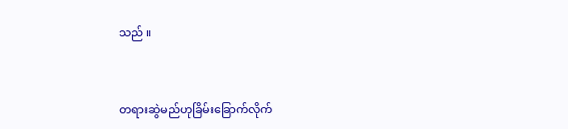သည် ။


တရားဆွဲမည်ဟုခြိမ်းခြောက်လိုက်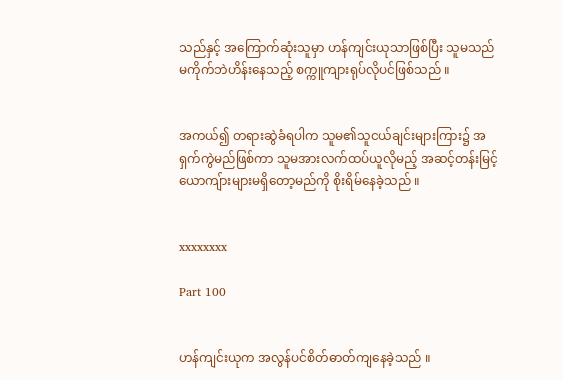သည်နှင့် အကြောက်ဆုံးသူမှာ ဟန်ကျင်းယုသာဖြစ်ပြီး သူမသည် မကိုက်ဘဲဟိန်းနေသည့် စက္ကူကျားရုပ်လိုပင်ဖြစ်သည် ။


အကယ်၍ တရားဆွဲခံရပါက သူမ၏သူငယ်ချင်းများကြား၌ အရှက်ကွဲမည်ဖြစ်ကာ သူမအားလက်ထပ်ယူလိုမည့် အဆင့်တန်းမြင့်ယောကျ်ားများမရှိတော့မည်ကို စိုးရိမ်နေခဲ့သည် ။


xxxxxxxx

Part 100


ဟန်ကျင်းယုက အလွန်ပင်စိတ်ဓာတ်ကျနေခဲ့သည် ။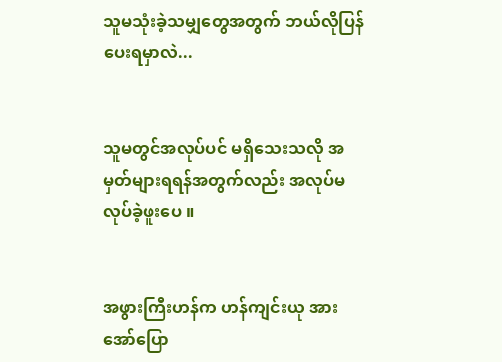သူမသုံးခဲ့သမျှတွေအတွက် ဘယ်လိုပြန်ပေးရမှာလဲ...


သူမတွင်အလုပ်ပင် မရှိသေးသလို အမှတ်များရရန်အတွက်လည်း အလုပ်မလုပ်ခဲ့ဖူးပေ ။


အဖွားကြီးဟန်က ဟန်ကျင်းယု အားအော်ပြော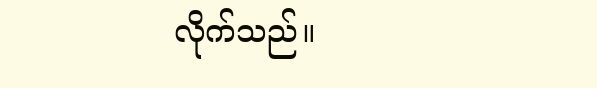လိုက်သည်။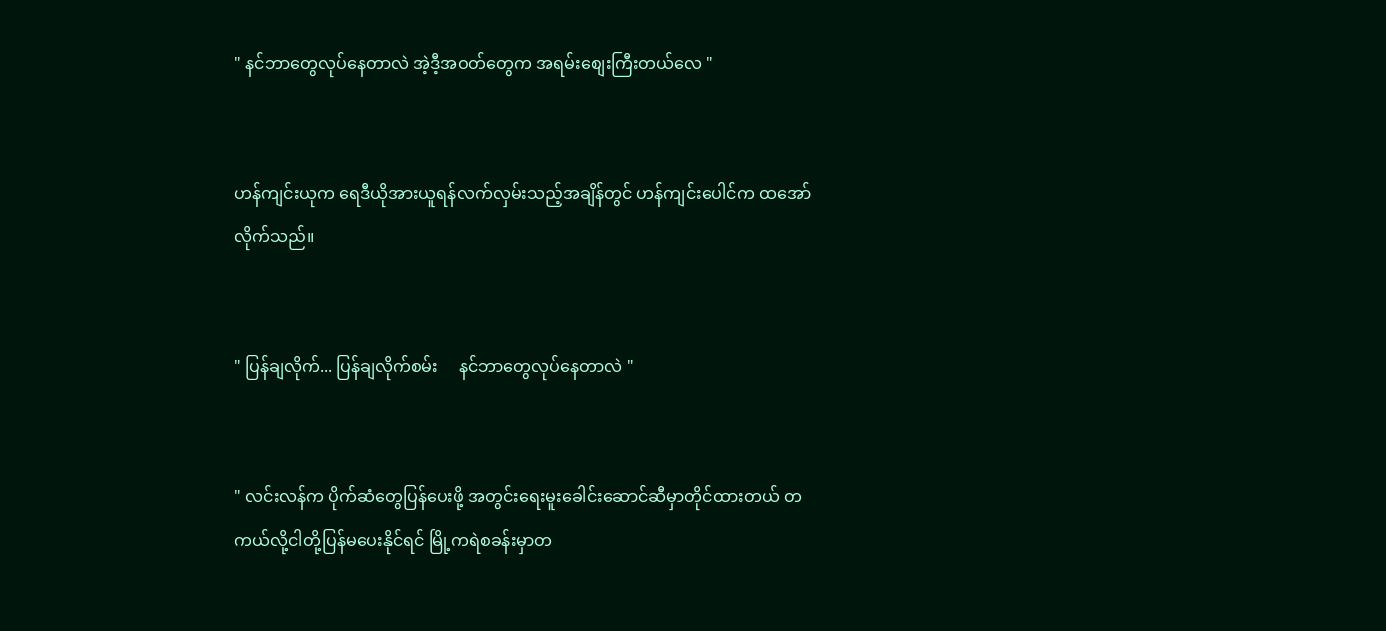" နင်ဘာတွေလုပ်နေတာလဲ အဲ့ဒီ့အဝတ်တွေက အရမ်းစျေးကြီးတယ်လေ "


ဟန်ကျင်းယုက ရေဒီယိုအားယူရန်လက်လှမ်းသည့်အချိန်တွင် ဟန်ကျင်းပေါင်က ထအော်လိုက်သည်။


" ပြန်ချလိုက်... ပြန်ချလိုက်စမ်း     နင်ဘာတွေလုပ်နေတာလဲ "


" လင်းလန်က ပိုက်ဆံတွေပြန်ပေးဖို့ အတွင်းရေးမူးခေါင်းဆောင်ဆီမှာတိုင်ထားတယ် တကယ်လို့ငါတို့ပြန်မပေးနိုင်ရင် မြို့ကရဲစခန်းမှာတ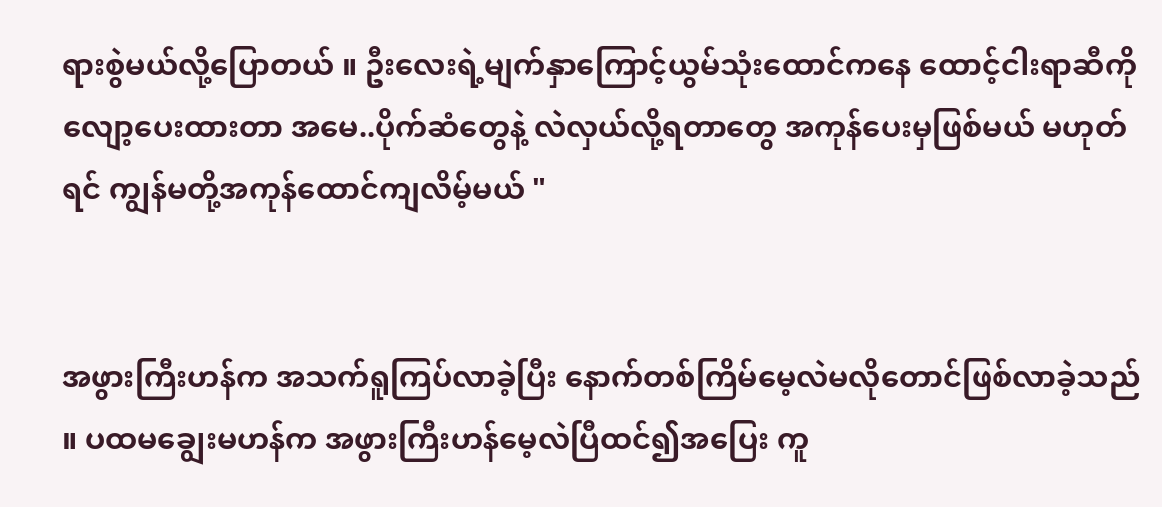ရားစွဲမယ်လို့ပြောတယ် ။ ဦးလေးရဲ့မျက်နှာကြောင့်ယွမ်သုံးထောင်ကနေ ထောင့်ငါးရာဆီကိုလျော့ပေးထားတာ အမေ..ပိုက်ဆံတွေနဲ့ လဲလှယ်လို့ရတာတွေ အကုန်ပေးမှဖြစ်မယ် မဟုတ်ရင် ကျွန်မတို့အကုန်ထောင်ကျလိမ့်မယ် "


အဖွားကြီးဟန်က အသက်ရူကြပ်လာခဲ့ပြီး နောက်တစ်ကြိမ်မေ့လဲမလိုတောင်ဖြစ်လာခဲ့သည် ။ ပထမချွေးမဟန်က အဖွားကြီးဟန်မေ့လဲပြီထင်၍အပြေး ကူ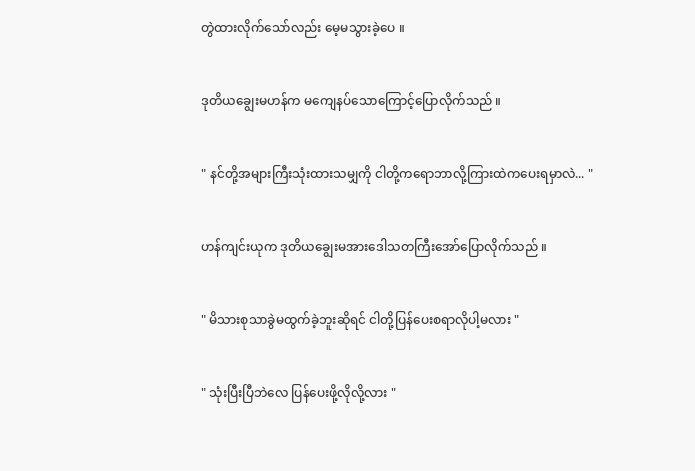တွဲထားလိုက်သော်လည်း မေ့မသွားခဲ့ပေ ။


ဒုတိယချွေးမဟန်က မကျေနပ်သောကြောင့်ပြောလိုက်သည် ။


" နင်တို့အများကြီးသုံးထားသမျှကို ငါတို့ကရောဘာလို့ကြားထဲကပေးရမှာလဲ... "


ဟန်ကျင်းယုက ဒုတိယချွေးမအားဒေါသတကြီးအော်ပြောလိုက်သည် ။


" မိသားစုသာခွဲမထွက်ခဲ့ဘူးဆိုရင် ငါတို့ပြန်ပေးစရာလိုပါ့မလား "


" သုံးပြီးပြီဘဲလေ ပြန်ပေးဖို့လိုလို့လား "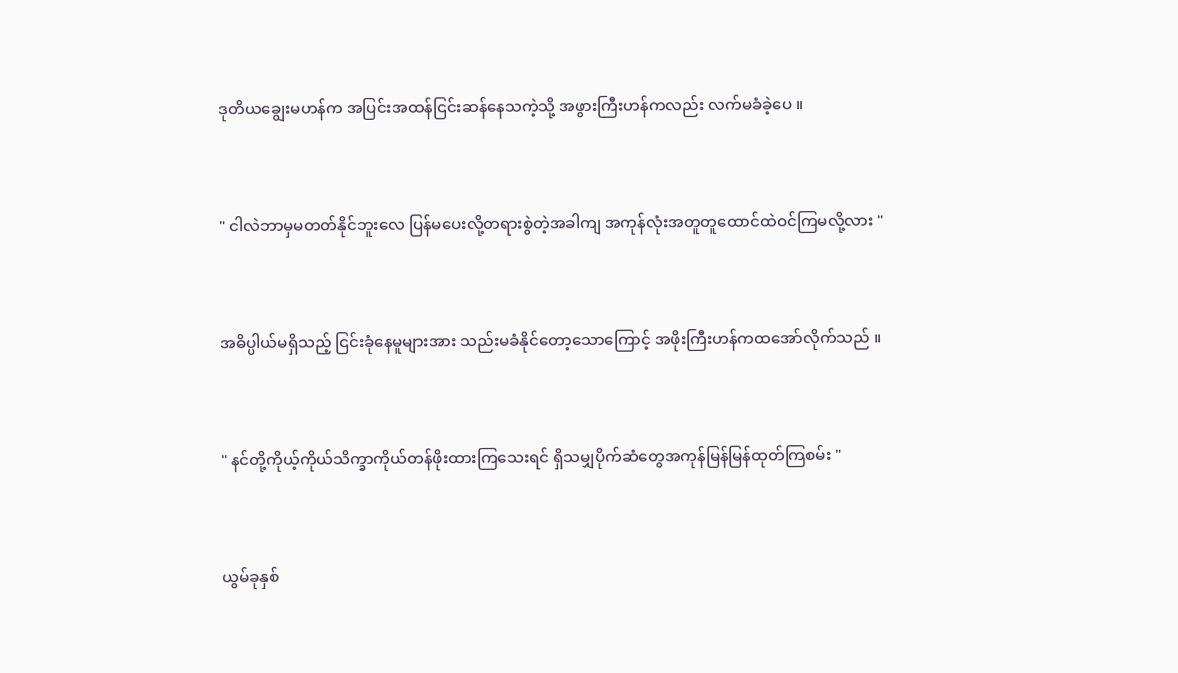ဒုတိယချွေးမဟန်က အပြင်းအထန်ငြင်းဆန်နေသကဲ့သို့ အဖွားကြီးဟန်ကလည်း လက်မခံခဲ့ပေ ။


" ငါလဲဘာမှမတတ်နိုင်ဘူးလေ ပြန်မပေးလို့တရားစွဲတဲ့အခါကျ အကုန်လုံးအတူတူထောင်ထဲဝင်ကြမလို့လား "


အဓိပ္ပါယ်မရှိသည့် ငြင်းခုံနေမူများအား သည်းမခံနိုင်တော့သောကြောင့် အဖိုးကြီးဟန်ကထအော်လိုက်သည် ။


" နင်တို့ကိုယ့်ကိုယ်သိက္ခာကိုယ်တန်ဖိုးထားကြသေးရင် ရှိသမျှပိုက်ဆံတွေအကုန်မြန်မြန်ထုတ်ကြစမ်း "


ယွမ်ခုနှစ်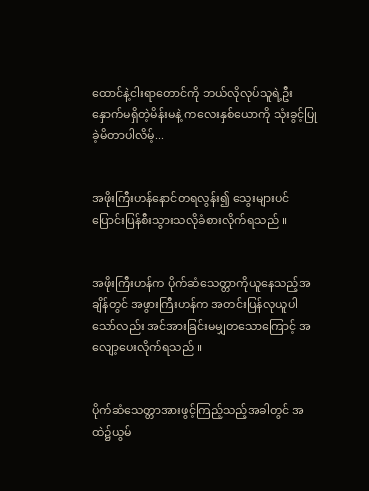ထောင်နဲ့ငါးရာတောင်ကို ဘယ်လိုလုပ်သူရဲ့ဦးနှောက်မရှိတဲ့မိန်းမနဲ့ ကလေးနှစ်ယောကို သုံးခွင့်ပြုခဲ့မိတာပါလိမ့်...


အဖိုးကြီးဟန်နောင်တရလွန်း၍ သွေးများပင်ပြောင်းပြန်စီးသွားသလိုခံစားလိုက်ရသည် ။


အဖိုးကြီးဟန်က ပိုက်ဆံသေတ္တာကိုယူနေသည့်အချိန်တွင် အဖွားကြီးဟန်က အတင်းပြန်လုယူပါသော်လည်း အင်အားခြင်းမမျှတသောကြောင့် အလျော့ပေးလိုက်ရသည် ။


ပိုက်ဆံသေတ္တာအားဖွင့်ကြည့်သည့်အခါတွင် အထဲ၌ယွမ်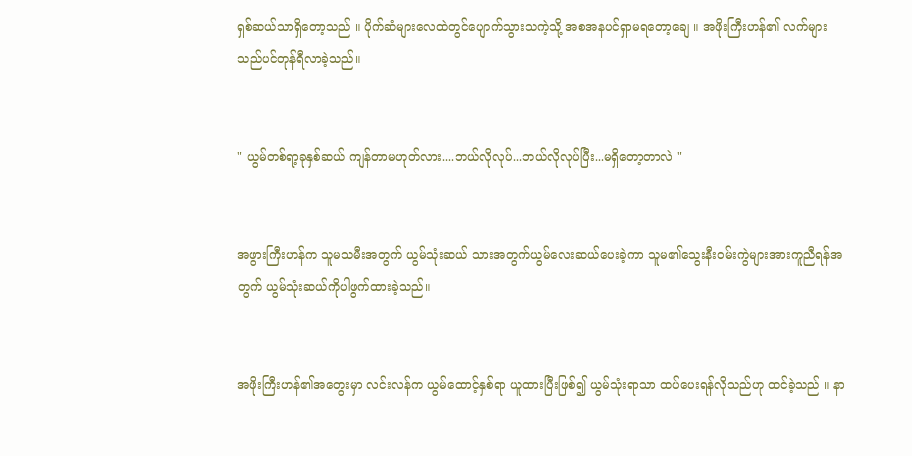ရှစ်ဆယ်သာရှိတော့သည် ။ ပိုက်ဆံများလေထဲတွင်ပျောက်သွားသကဲ့သို့ အစအနပင်ရှာမရတော့ချေ ။ အဖိုးကြီးဟန်၏ လက်များသည်ပင်တုန်ရီလာခဲ့သည်။


" ယွမ်တစ်ရာ့ခုနှစ်ဆယ် ကျန်တာမဟုတ်လား....ဘယ်လိုလုပ်...ဘယ်လိုလုပ်ပြီး...မရှိတော့တာလဲ "


အဖွားကြီးဟန်က သူမသမီးအတွက် ယွမ်သုံးဆယ် သားအတွက်ယွမ်လေးဆယ်ပေးခဲ့ကာ သူမ၏သွေးနီးဝမ်းကွဲများအားကူညီရန်အတွက် ယွမ်သုံးဆယ်ကိုပါဖွက်ထားခဲ့သည်။


အဖိုးကြီးဟန်၏အတွေးမှာ လင်းလန်က ယွမ်ထောင့်နှစ်ရာ ယူထားပြီးဖြစ်၍ ယွမ်သုံးရာသာ ထပ်ပေးရန်လိုသည်ဟု ထင်ခဲ့သည် ။ နာ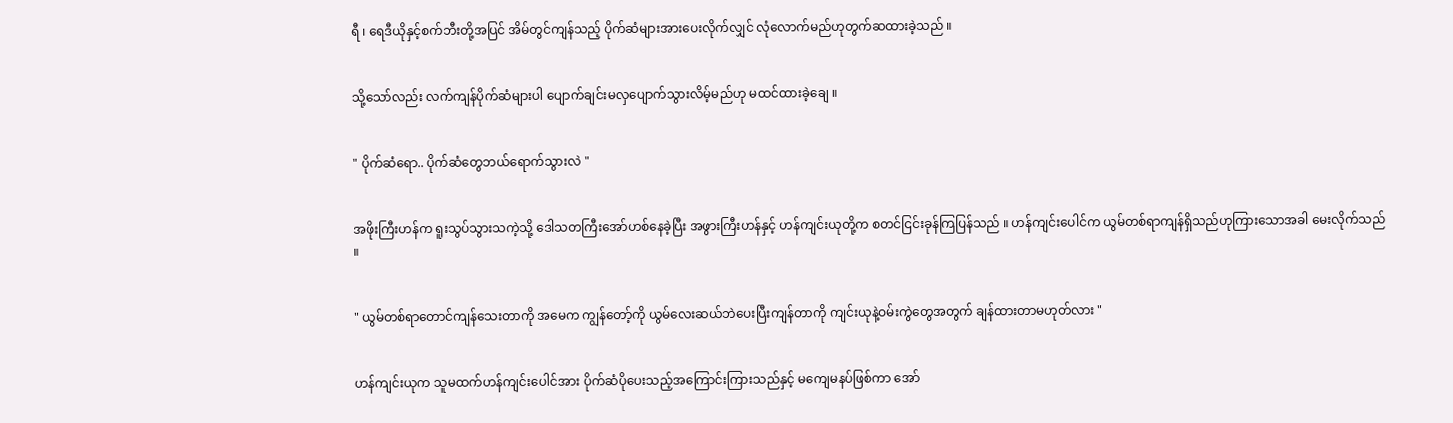ရီ ၊ ရေဒီယိုနှင့်စက်ဘီးတို့အပြင် အိမ်တွင်ကျန်သည့် ပိုက်ဆံများအားပေးလိုက်လျှင် လုံလောက်မည်ဟုတွက်ဆထားခဲ့သည် ။


သို့သော်လည်း လက်ကျန်ပိုက်ဆံများပါ ပျောက်ချင်းမလှပျောက်သွားလိမ့်မည်ဟု မထင်ထားခဲ့ချေ ။


" ပိုက်ဆံရော.. ပိုက်ဆံတွေဘယ်ရောက်သွားလဲ "


အဖိုးကြီးဟန်က ရူးသွပ်သွားသကဲ့သို့ ဒေါသတကြီးအော်ဟစ်နေခဲ့ပြီး အဖွားကြီးဟန်နှင့် ဟန်ကျင်းယုတို့က စတင်ငြင်းခုန်ကြပြန်သည် ။ ဟန်ကျင်းပေါင်က ယွမ်တစ်ရာကျန်ရှိသည်ဟုကြားသောအခါ မေးလိုက်သည် ။


" ယွမ်တစ်ရာတောင်ကျန်သေးတာကို အမေက ကျွန်တော့်ကို ယွမ်လေးဆယ်ဘဲပေးပြီးကျန်တာကို ကျင်းယုနဲ့ဝမ်းကွဲတွေအတွက် ချန်ထားတာမဟုတ်လား "


ဟန်ကျင်းယုက သူမထက်ဟန်ကျင်းပေါင်အား ပိုက်ဆံပိုပေးသည့်အကြောင်းကြားသည်နှင့် မကျေမနပ်ဖြစ်ကာ အော်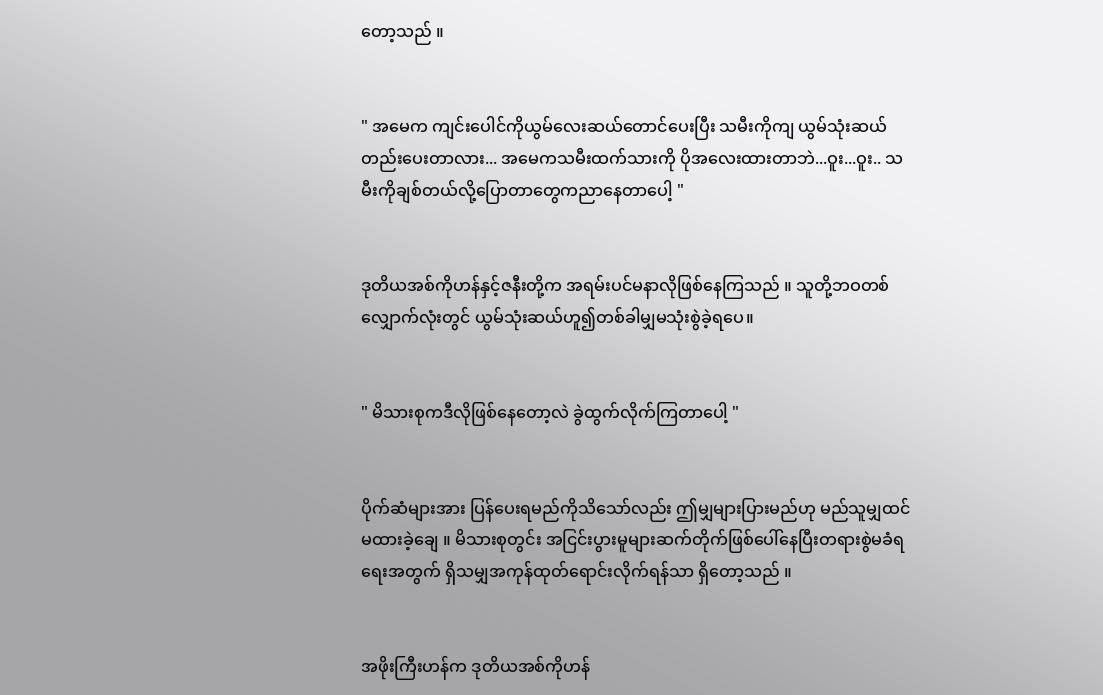တော့သည် ။


" အမေက ကျင်းပေါင်ကိုယွမ်လေးဆယ်တောင်ပေးပြီး သမီးကိုကျ ယွမ်သုံးဆယ်တည်းပေးတာလား... အမေကသမီးထက်သားကို ပိုအလေးထားတာဘဲ...ဝူး...ဝူး.. သမီးကိုချစ်တယ်လို့ပြောတာတွေကညာနေတာပေါ့ "


ဒုတိယအစ်ကိုဟန်နှင့်ဇနီးတို့က အရမ်းပင်မနာလိုဖြစ်နေကြသည် ။ သူတို့ဘဝတစ်လျှောက်လုံးတွင် ယွမ်သုံးဆယ်ဟူ၍တစ်ခါမျှမသုံးစွဲခဲ့ရပေ။


" မိသားစုကဒီလိုဖြစ်နေတော့လဲ ခွဲထွက်လိုက်ကြတာပေါ့ "


ပိုက်ဆံများအား ပြန်ပေးရမည်ကိုသိသော်လည်း ဤမျှများပြားမည်ဟု မည်သူမျှထင်မထားခဲ့ချေ ။ မိသားစုတွင်း အငြင်းပွားမူများဆက်တိုက်ဖြစ်ပေါ်နေပြီးတရားစွဲမခံရရေးအတွက် ရှိသမျှအကုန်ထုတ်ရောင်းလိုက်ရန်သာ ရှိတော့သည် ။


အဖိုးကြီးဟန်က ဒုတိယအစ်ကိုဟန်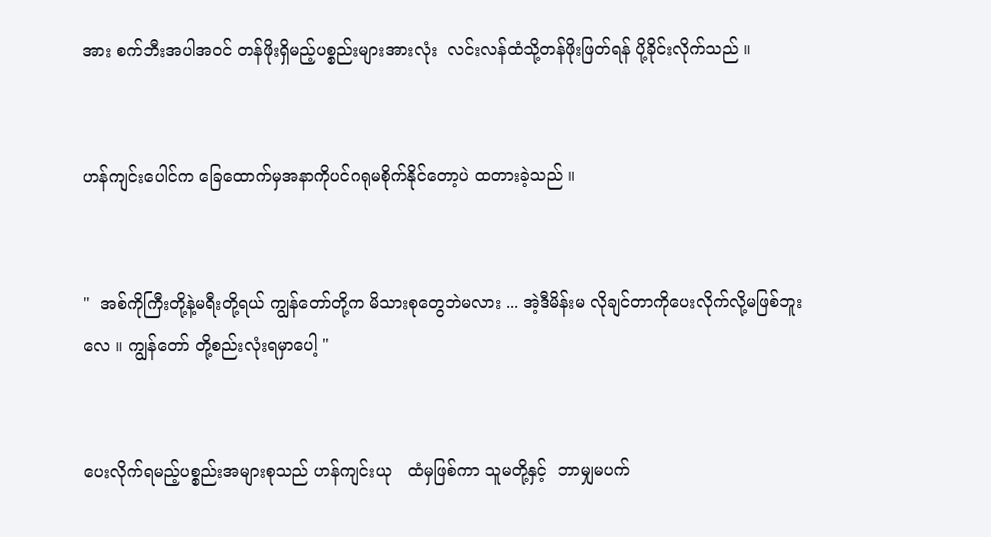အား စက်ဘီးအပါအဝင် တန်ဖိုးရှိမည့်ပစ္စည်းများအားလုံး  လင်းလန်ထံသို့တန်ဖိုးဖြတ်ရန် ပို့ခိုင်းလိုက်သည် ။


ဟန်ကျင်းပေါင်က ခြေထောက်မှအနာကိုပင်ဂရုမစိုက်နိုင်တော့ပဲ ထတားခဲ့သည် ။


"  အစ်ကိုကြီးတို့နဲ့မရီးတို့ရယ် ကျွန်တော်တို့က မိသားစုတွေဘဲမလား ... အဲ့ဒီမိန်းမ လိုချင်တာကိုပေးလိုက်လို့မဖြစ်ဘူးလေ ။ ကျွန်တော် တို့စည်းလုံးရမှာပေါ့ "


ပေးလိုက်ရမည့်ပစ္စည်းအများစုသည် ဟန်ကျင်းယု   ထံမှဖြစ်ကာ သူမတို့နှင့်  ဘာမျှမပက်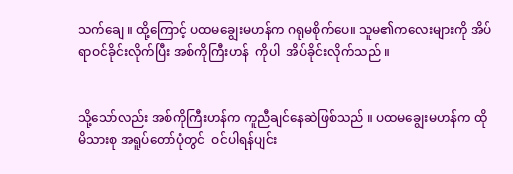သက်ချေ ။ ထို့ကြောင့် ပထမချွေးမဟန်က ဂရုမစိုက်ပေ။ သူမ၏ကလေးများကို အိပ်ရာဝင်ခိုင်းလိုက်ပြီး အစ်ကိုကြီးဟန်  ကိုပါ  အိပ်ခိုင်းလိုက်သည် ။


သို့သော်လည်း အစ်ကိုကြီးဟန်က ကူညီချင်နေဆဲဖြစ်သည် ။ ပထမချွေးမဟန်က ထိုမိသားစု အရူပ်တော်ပုံတွင်  ဝင်ပါရန်ပျင်း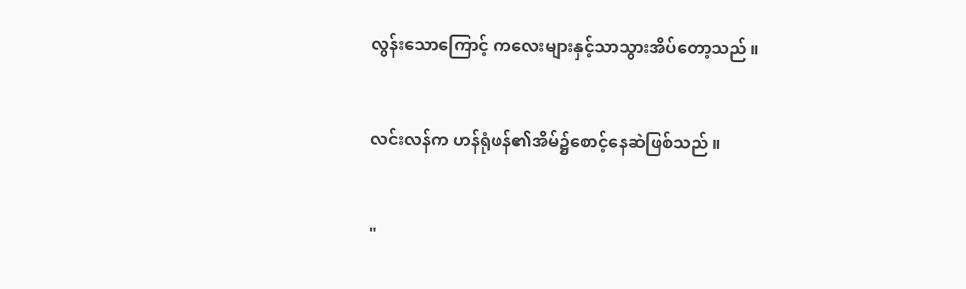လွန်းသောကြောင့် ကလေးများနှင့်သာသွားအိပ်တော့သည် ။


လင်းလန်က ဟန်ရုံဖန်၏အိမ်၌စောင့်နေဆဲဖြစ်သည် ။


"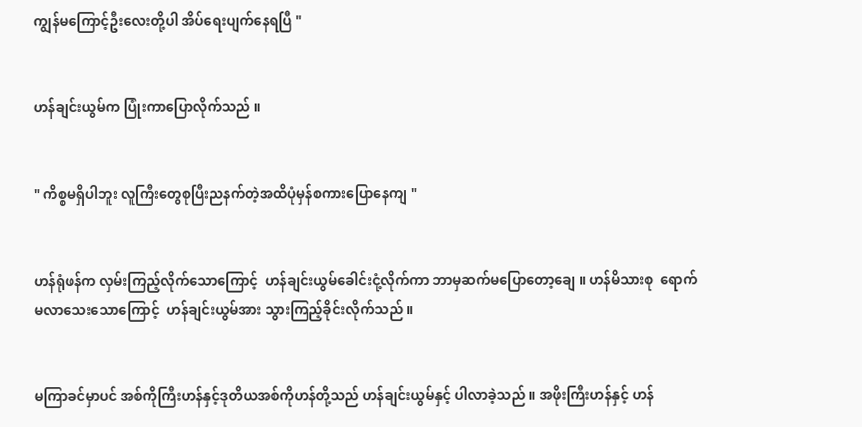ကျွန်မကြောင့်ဦးလေးတို့ပါ အိပ်ရေးပျက်နေရပြီ "


ဟန်ချင်းယွမ်က ပြုံးကာပြောလိုက်သည် ။


" ကိစ္စမရှိပါဘူး လူကြီးတွေစုပြီးညနက်တဲ့အထိပုံမှန်စကားပြောနေကျ "


ဟန်ရုံဖန်က လှမ်းကြည့်လိုက်သောကြောင့်  ဟန်ချင်းယွမ်ခေါင်းငုံ့လိုက်ကာ ဘာမှဆက်မပြောတော့ချေ ။ ဟန်မိသားစု  ရောက်မလာသေးသောကြောင့်  ဟန်ချင်းယွမ်အား သွားကြည့်ခိုင်းလိုက်သည် ။


မကြာခင်မှာပင် အစ်ကိုကြီးဟန်နှင့်ဒုတိယအစ်ကိုဟန်တို့သည် ဟန်ချင်းယွမ်နှင့် ပါလာခဲ့သည် ။ အဖိုးကြီးဟန်နှင့် ဟန်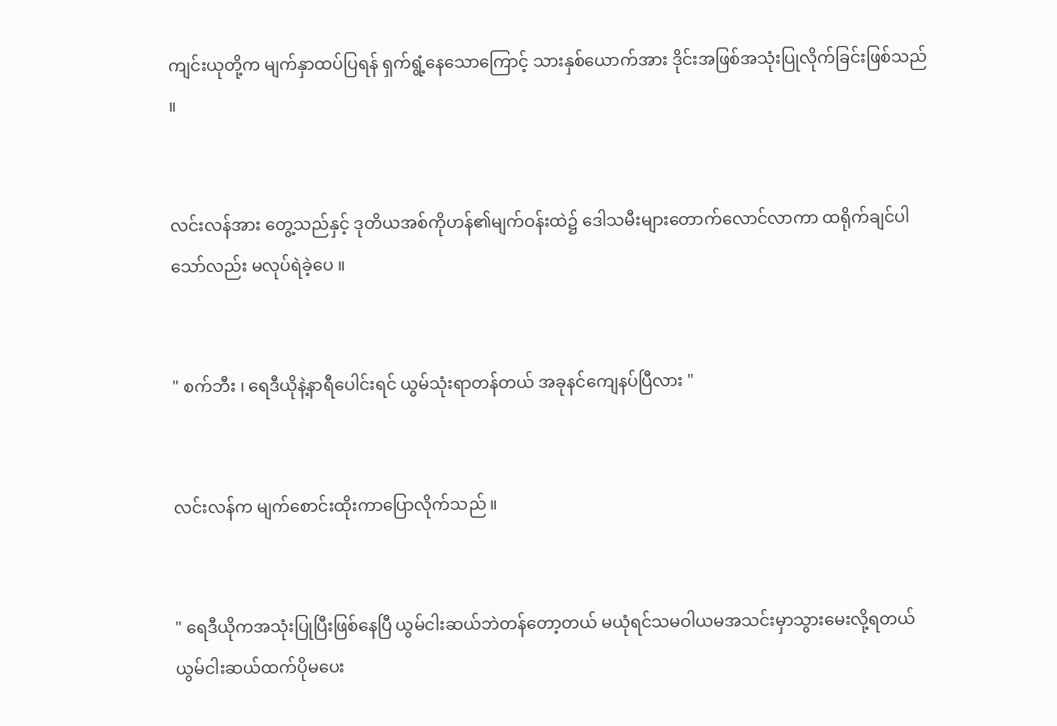ကျင်းယုတို့က မျက်နှာထပ်ပြရန် ရှက်ရွံ့နေသောကြောင့် သားနှစ်ယောက်အား ဒိုင်းအဖြစ်အသုံးပြုလိုက်ခြင်းဖြစ်သည် ။


လင်းလန်အား တွေ့သည်နှင့် ဒုတိယအစ်ကိုဟန်၏မျက်ဝန်းထဲ၌ ဒေါသမီးများတောက်လောင်လာကာ ထရိုက်ချင်ပါသော်လည်း မလုပ်ရဲခဲ့ပေ ။


" စက်ဘီး ၊ ရေဒီယိုနဲ့နာရီပေါင်းရင် ယွမ်သုံးရာတန်တယ် အခုနင်ကျေနပ်ပြီလား "


လင်းလန်က မျက်စောင်းထိုးကာပြောလိုက်သည် ။


" ရေဒီယိုကအသုံးပြုပြီးဖြစ်နေပြီ ယွမ်ငါးဆယ်ဘဲတန်တော့တယ် မယုံရင်သမဝါယမအသင်းမှာသွားမေးလို့ရတယ် ယွမ်ငါးဆယ်ထက်ပိုမပေး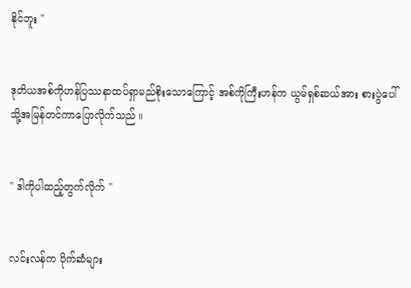နိုင်ဘူး "


ဒုတိယအစ်ကိုဟန်ပြဿနာထပ်ရှာမည်စိုးသောကြောင့် အစ်ကိုကြီးဟန်က ယွမ်ရှစ်ဆယ်အား စားပွဲပေါ်သို့အမြန်တင်ကာပြောလိုက်သည် ။


" ဒါကိုပါထည့်တွက်လိုက် "


လင်းလန်က ပိုက်ဆံများ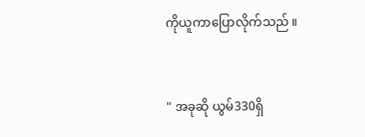ကိုယူကာပြောလိုက်သည် ။


" အခုဆို ယွမ်330ရှိ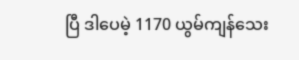ပြီ ဒါပေမဲ့ 1170 ယွမ်ကျန်သေး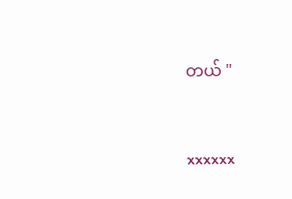တယ် "


xxxxxx